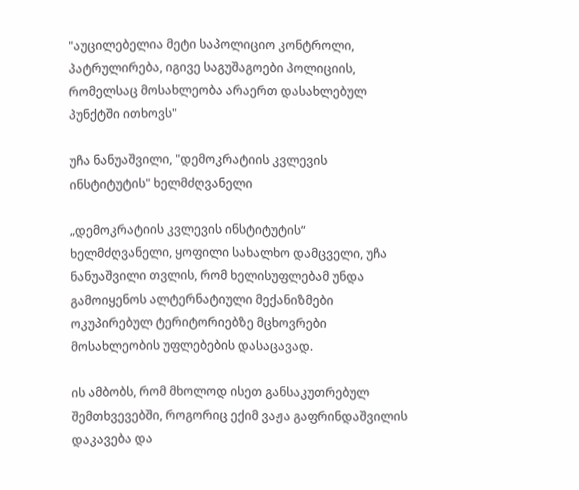"აუცილებელია მეტი საპოლიციო კონტროლი, პატრულირება, იგივე საგუშაგოები პოლიციის, რომელსაც მოსახლეობა არაერთ დასახლებულ პუნქტში ითხოვს"

უჩა ნანუაშვილი, "დემოკრატიის კვლევის ინსტიტუტის" ხელმძღვანელი

„დემოკრატიის კვლევის ინსტიტუტის“ ხელმძღვანელი, ყოფილი სახალხო დამცველი, უჩა ნანუაშვილი თვლის, რომ ხელისუფლებამ უნდა გამოიყენოს ალტერნატიული მექანიზმები ოკუპირებულ ტერიტორიებზე მცხოვრები მოსახლეობის უფლებების დასაცავად.

ის ამბობს, რომ მხოლოდ ისეთ განსაკუთრებულ შემთხვევებში, როგორიც ექიმ ვაჟა გაფრინდაშვილის დაკავება და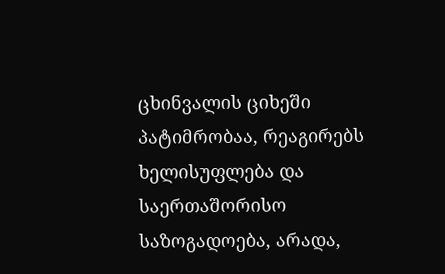ცხინვალის ციხეში პატიმრობაა, რეაგირებს ხელისუფლება და საერთაშორისო საზოგადოება, არადა,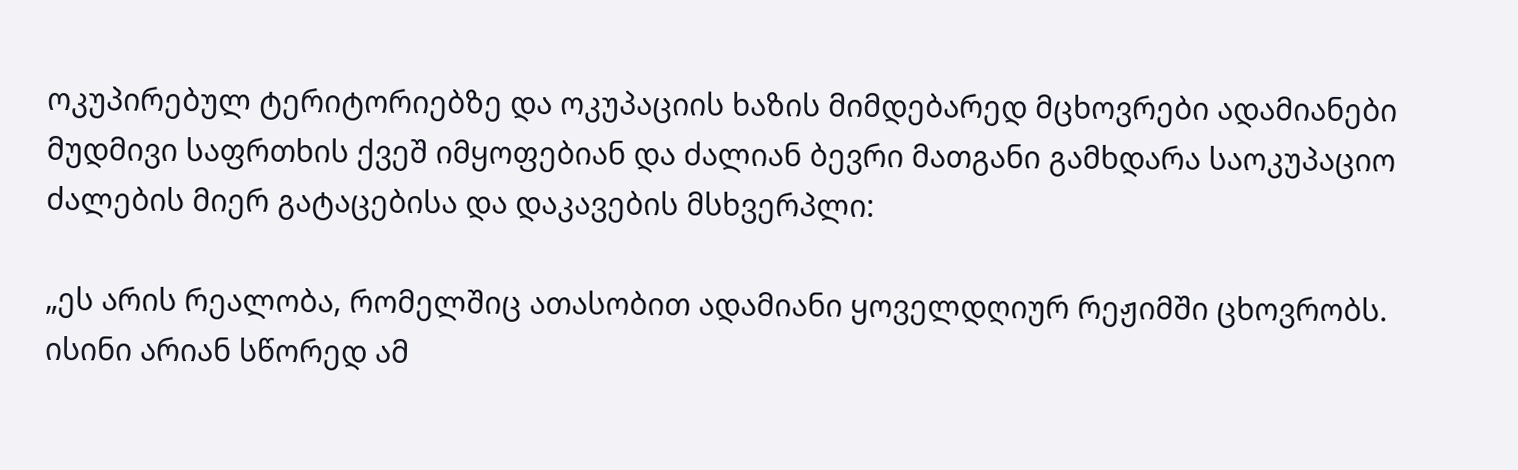ოკუპირებულ ტერიტორიებზე და ოკუპაციის ხაზის მიმდებარედ მცხოვრები ადამიანები მუდმივი საფრთხის ქვეშ იმყოფებიან და ძალიან ბევრი მათგანი გამხდარა საოკუპაციო ძალების მიერ გატაცებისა და დაკავების მსხვერპლი:

„ეს არის რეალობა, რომელშიც ათასობით ადამიანი ყოველდღიურ რეჟიმში ცხოვრობს. ისინი არიან სწორედ ამ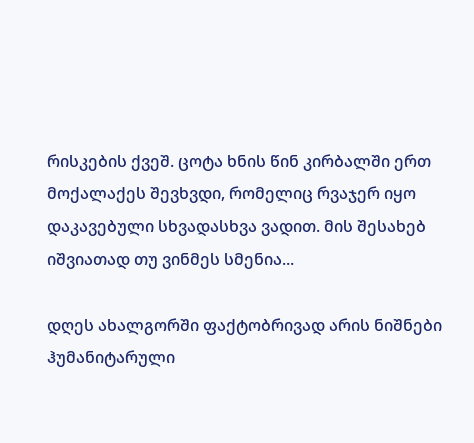რისკების ქვეშ. ცოტა ხნის წინ კირბალში ერთ მოქალაქეს შევხვდი, რომელიც რვაჯერ იყო დაკავებული სხვადასხვა ვადით. მის შესახებ იშვიათად თუ ვინმეს სმენია...

დღეს ახალგორში ფაქტობრივად არის ნიშნები ჰუმანიტარული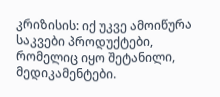კრიზისის: იქ უკვე ამოიწურა საკვები პროდუქტები, რომელიც იყო შეტანილი, მედიკამენტები.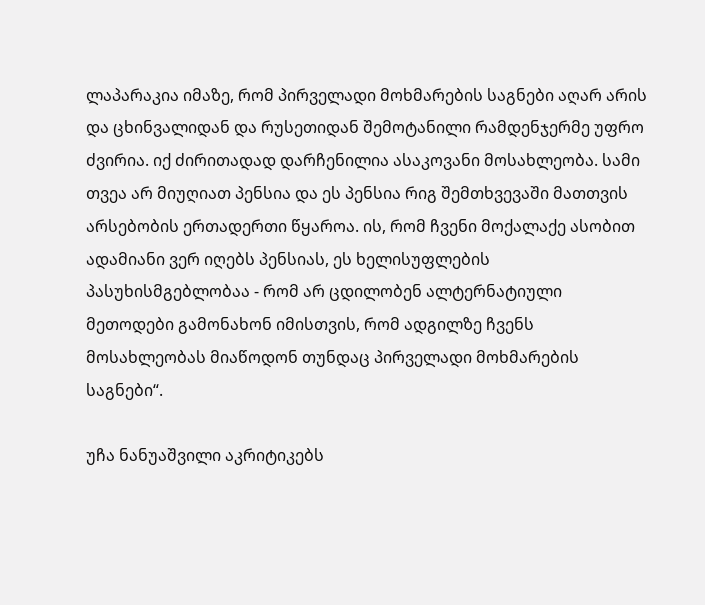ლაპარაკია იმაზე, რომ პირველადი მოხმარების საგნები აღარ არის და ცხინვალიდან და რუსეთიდან შემოტანილი რამდენჯერმე უფრო ძვირია. იქ ძირითადად დარჩენილია ასაკოვანი მოსახლეობა. სამი თვეა არ მიუღიათ პენსია და ეს პენსია რიგ შემთხვევაში მათთვის არსებობის ერთადერთი წყაროა. ის, რომ ჩვენი მოქალაქე ასობით ადამიანი ვერ იღებს პენსიას, ეს ხელისუფლების პასუხისმგებლობაა - რომ არ ცდილობენ ალტერნატიული მეთოდები გამონახონ იმისთვის, რომ ადგილზე ჩვენს მოსახლეობას მიაწოდონ თუნდაც პირველადი მოხმარების საგნები“.

უჩა ნანუაშვილი აკრიტიკებს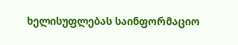ხელისუფლებას საინფორმაციო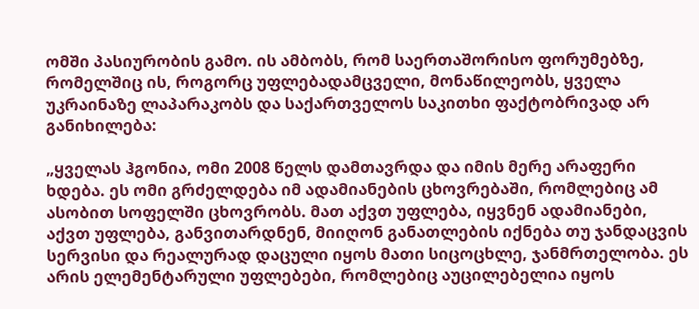ომში პასიურობის გამო. ის ამბობს, რომ საერთაშორისო ფორუმებზე, რომელშიც ის, როგორც უფლებადამცველი, მონაწილეობს, ყველა უკრაინაზე ლაპარაკობს და საქართველოს საკითხი ფაქტობრივად არ განიხილება:

„ყველას ჰგონია, ომი 2008 წელს დამთავრდა და იმის მერე არაფერი ხდება. ეს ომი გრძელდება იმ ადამიანების ცხოვრებაში, რომლებიც ამ ასობით სოფელში ცხოვრობს. მათ აქვთ უფლება, იყვნენ ადამიანები, აქვთ უფლება, განვითარდნენ, მიიღონ განათლების იქნება თუ ჯანდაცვის სერვისი და რეალურად დაცული იყოს მათი სიცოცხლე, ჯანმრთელობა. ეს არის ელემენტარული უფლებები, რომლებიც აუცილებელია იყოს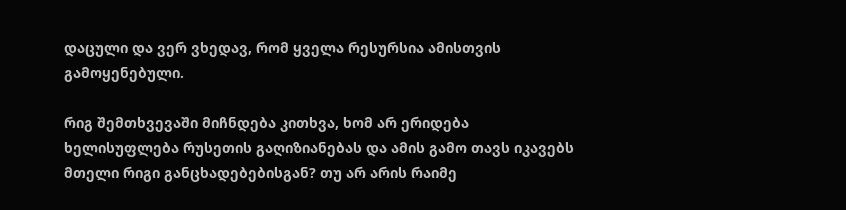დაცული და ვერ ვხედავ, რომ ყველა რესურსია ამისთვის გამოყენებული.

რიგ შემთხვევაში მიჩნდება კითხვა, ხომ არ ერიდება ხელისუფლება რუსეთის გაღიზიანებას და ამის გამო თავს იკავებს მთელი რიგი განცხადებებისგან? თუ არ არის რაიმე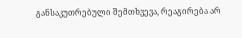განსაკუთრებული შემთხვევა, რეაგირება არ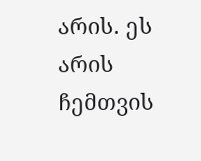არის. ეს არის ჩემთვის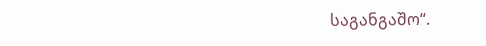საგანგაშო“.